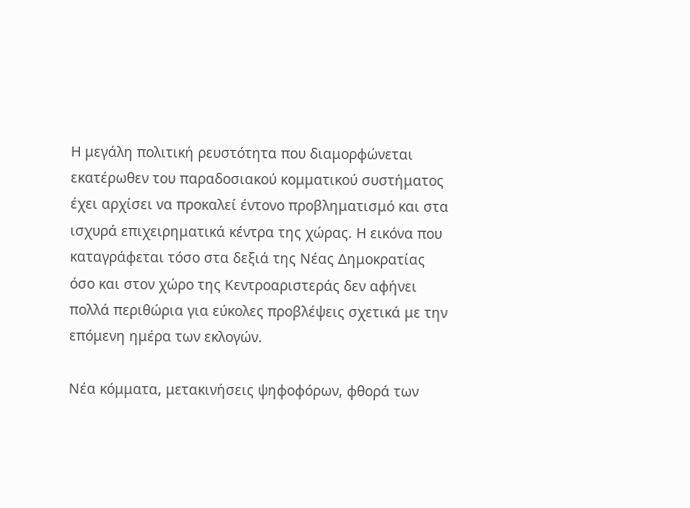Η μεγάλη πολιτική ρευστότητα που διαμορφώνεται εκατέρωθεν του παραδοσιακού κομματικού συστήματος έχει αρχίσει να προκαλεί έντονο προβληματισμό και στα ισχυρά επιχειρηματικά κέντρα της χώρας. Η εικόνα που καταγράφεται τόσο στα δεξιά της Νέας Δημοκρατίας όσο και στον χώρο της Κεντροαριστεράς δεν αφήνει πολλά περιθώρια για εύκολες προβλέψεις σχετικά με την επόμενη ημέρα των εκλογών.

Νέα κόμματα, μετακινήσεις ψηφοφόρων, φθορά των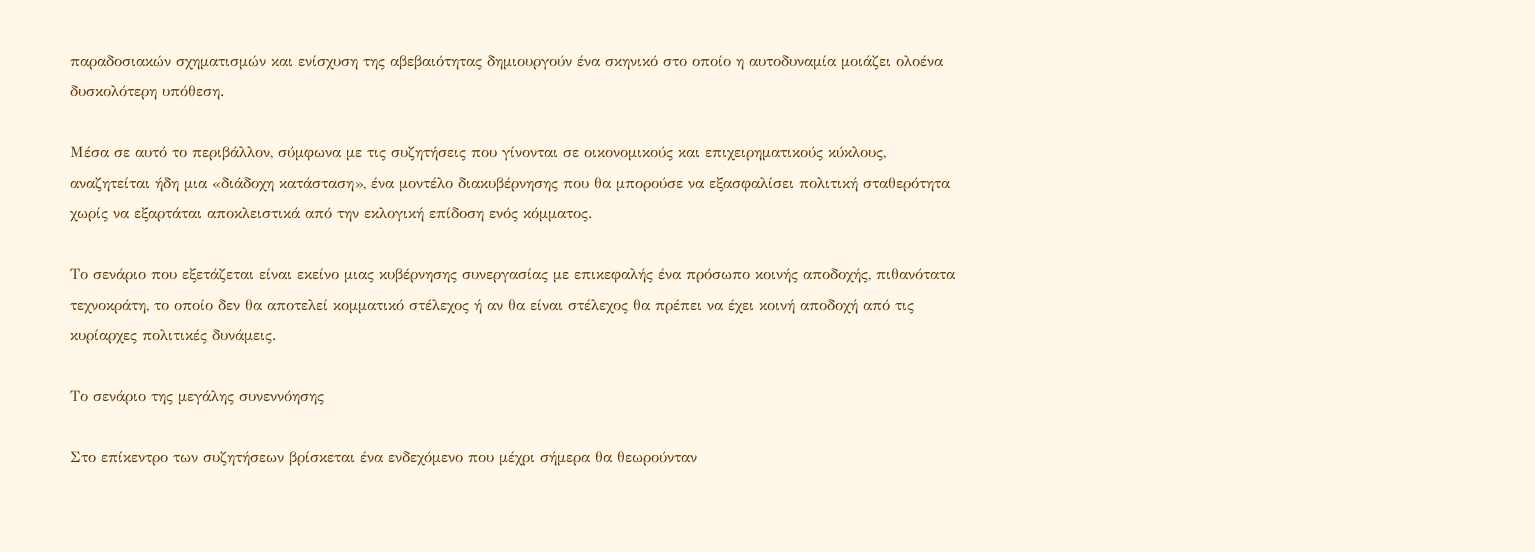παραδοσιακών σχηματισμών και ενίσχυση της αβεβαιότητας δημιουργούν ένα σκηνικό στο οποίο η αυτοδυναμία μοιάζει ολοένα δυσκολότερη υπόθεση.

Μέσα σε αυτό το περιβάλλον, σύμφωνα με τις συζητήσεις που γίνονται σε οικονομικούς και επιχειρηματικούς κύκλους, αναζητείται ήδη μια «διάδοχη κατάσταση», ένα μοντέλο διακυβέρνησης που θα μπορούσε να εξασφαλίσει πολιτική σταθερότητα χωρίς να εξαρτάται αποκλειστικά από την εκλογική επίδοση ενός κόμματος.

Το σενάριο που εξετάζεται είναι εκείνο μιας κυβέρνησης συνεργασίας με επικεφαλής ένα πρόσωπο κοινής αποδοχής, πιθανότατα τεχνοκράτη, το οποίο δεν θα αποτελεί κομματικό στέλεχος ή αν θα είναι στέλεχος θα πρέπει να έχει κοινή αποδοχή από τις κυρίαρχες πολιτικές δυνάμεις.

Το σενάριο της μεγάλης συνεννόησης

Στο επίκεντρο των συζητήσεων βρίσκεται ένα ενδεχόμενο που μέχρι σήμερα θα θεωρούνταν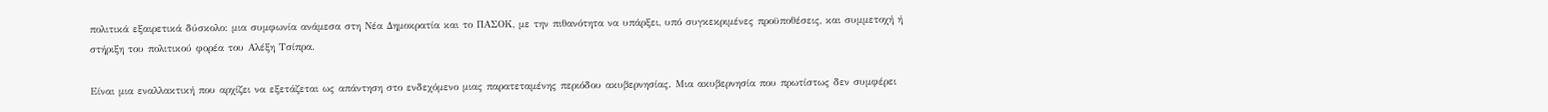πολιτικά εξαιρετικά δύσκολο: μια συμφωνία ανάμεσα στη Νέα Δημοκρατία και το ΠΑΣΟΚ, με την πιθανότητα να υπάρξει, υπό συγκεκριμένες προϋποθέσεις, και συμμετοχή ή στήριξη του πολιτικού φορέα του Αλέξη Τσίπρα.

Είναι μια εναλλακτική που αρχίζει να εξετάζεται ως απάντηση στο ενδεχόμενο μιας παρατεταμένης περιόδου ακυβερνησίας. Μια ακυβερνησία που πρωτίστως δεν συμφέρει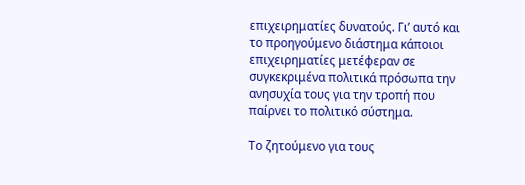επιχειρηματίες δυνατούς. Γι’ αυτό και το προηγούμενο διάστημα κάποιοι επιχειρηματίες μετέφεραν σε συγκεκριμένα πολιτικά πρόσωπα την ανησυχία τους για την τροπή που παίρνει το πολιτικό σύστημα.

Το ζητούμενο για τους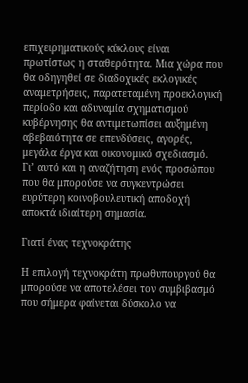επιχειρηματικούς κύκλους είναι πρωτίστως η σταθερότητα. Μια χώρα που θα οδηγηθεί σε διαδοχικές εκλογικές αναμετρήσεις, παρατεταμένη προεκλογική περίοδο και αδυναμία σχηματισμού κυβέρνησης θα αντιμετωπίσει αυξημένη αβεβαιότητα σε επενδύσεις, αγορές, μεγάλα έργα και οικονομικό σχεδιασμό. Γι’ αυτό και η αναζήτηση ενός προσώπου που θα μπορούσε να συγκεντρώσει ευρύτερη κοινοβουλευτική αποδοχή αποκτά ιδιαίτερη σημασία.

Γιατί ένας τεχνοκράτης

Η επιλογή τεχνοκράτη πρωθυπουργού θα μπορούσε να αποτελέσει τον συμβιβασμό που σήμερα φαίνεται δύσκολο να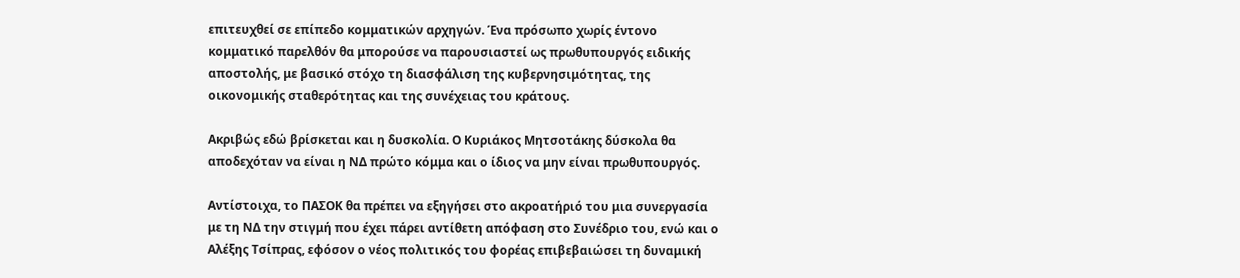επιτευχθεί σε επίπεδο κομματικών αρχηγών. Ένα πρόσωπο χωρίς έντονο κομματικό παρελθόν θα μπορούσε να παρουσιαστεί ως πρωθυπουργός ειδικής αποστολής, με βασικό στόχο τη διασφάλιση της κυβερνησιμότητας, της οικονομικής σταθερότητας και της συνέχειας του κράτους.

Ακριβώς εδώ βρίσκεται και η δυσκολία. Ο Κυριάκος Μητσοτάκης δύσκολα θα αποδεχόταν να είναι η ΝΔ πρώτο κόμμα και ο ίδιος να μην είναι πρωθυπουργός.

Αντίστοιχα, το ΠΑΣΟΚ θα πρέπει να εξηγήσει στο ακροατήριό του μια συνεργασία με τη ΝΔ την στιγμή που έχει πάρει αντίθετη απόφαση στο Συνέδριο του, ενώ και ο Αλέξης Τσίπρας, εφόσον ο νέος πολιτικός του φορέας επιβεβαιώσει τη δυναμική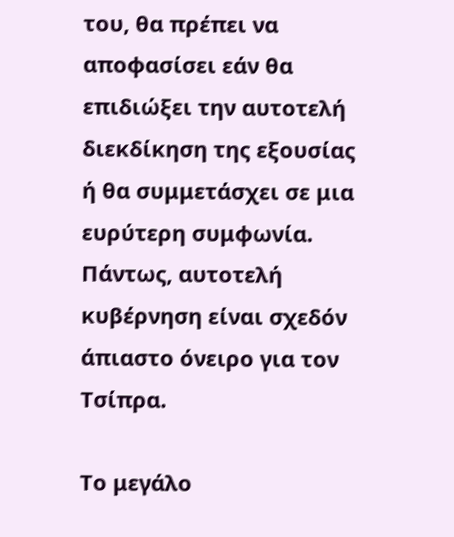του, θα πρέπει να αποφασίσει εάν θα επιδιώξει την αυτοτελή διεκδίκηση της εξουσίας ή θα συμμετάσχει σε μια ευρύτερη συμφωνία. Πάντως, αυτοτελή κυβέρνηση είναι σχεδόν άπιαστο όνειρο για τον Τσίπρα.

Το μεγάλο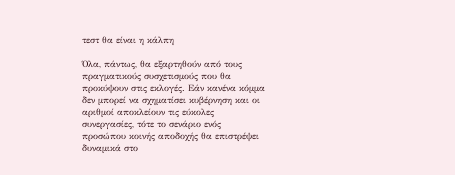τεστ θα είναι η κάλπη

Όλα, πάντως, θα εξαρτηθούν από τους πραγματικούς συσχετισμούς που θα προκύψουν στις εκλογές. Εάν κανένα κόμμα δεν μπορεί να σχηματίσει κυβέρνηση και οι αριθμοί αποκλείουν τις εύκολες συνεργασίες, τότε το σενάριο ενός προσώπου κοινής αποδοχής θα επιστρέψει δυναμικά στο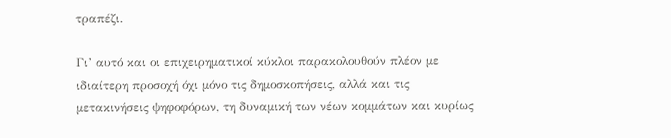τραπέζι.

Γι’ αυτό και οι επιχειρηματικοί κύκλοι παρακολουθούν πλέον με ιδιαίτερη προσοχή όχι μόνο τις δημοσκοπήσεις, αλλά και τις μετακινήσεις ψηφοφόρων, τη δυναμική των νέων κομμάτων και κυρίως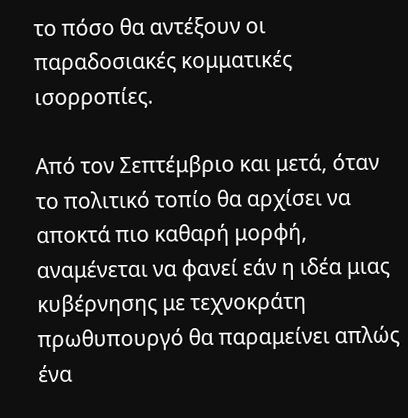το πόσο θα αντέξουν οι παραδοσιακές κομματικές ισορροπίες.

Από τον Σεπτέμβριο και μετά, όταν το πολιτικό τοπίο θα αρχίσει να αποκτά πιο καθαρή μορφή, αναμένεται να φανεί εάν η ιδέα μιας κυβέρνησης με τεχνοκράτη πρωθυπουργό θα παραμείνει απλώς ένα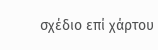σχέδιο επί χάρτου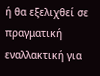ή θα εξελιχθεί σε πραγματική εναλλακτική για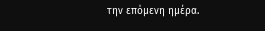την επόμενη ημέρα.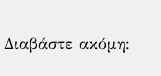Διαβάστε ακόμη: